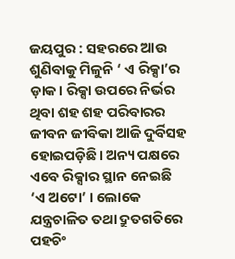ଜୟପୁର : ସହରରେ ଆଉ ଶୁଣିବାକୁ ମିଳୁନି ‘ ଏ ରିକ୍ସା’ର ଡ଼ାକ। ରିକ୍ସା ଉପରେ ନିର୍ଭର ଥିବା ଶହ ଶହ ପରିବାରର ଜୀବନ ଜୀବିକା ଆଜି ଦୁର୍ବିସହ ହୋଇପଡ଼ିଛି। ଅନ୍ୟ ପକ୍ଷରେ ଏବେ ରିକ୍ସାର ସ୍ଥାନ ନେଇଛି ‘ଏ ଅଟୋ’ । ଲୋକେ ଯନ୍ତ୍ରଚାଳିତ ତଥା ଦ୍ରୁତଗତିରେ ପହଚିଂ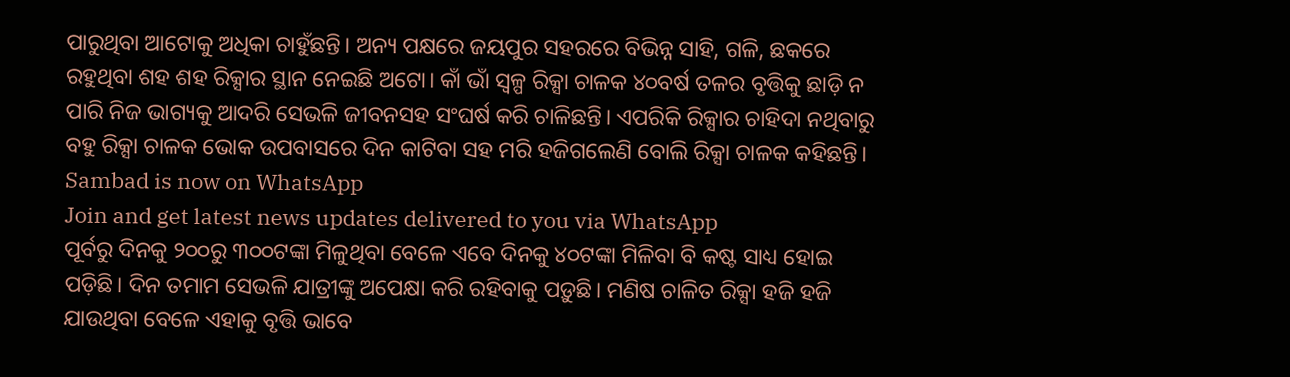ପାରୁଥିବା ଆଟୋକୁ ଅଧିକା ଚାହୁଁଛନ୍ତି। ଅନ୍ୟ ପକ୍ଷରେ ଜୟପୁର ସହରରେ ବିଭିନ୍ନ ସାହି, ଗଳି, ଛକରେ ରହୁଥିବା ଶହ ଶହ ରିକ୍ସାର ସ୍ଥାନ ନେଇଛି ଅଟୋ। କାଁ ଭାଁ ସ୍ବଳ୍ପ ରିକ୍ସା ଚାଳକ ୪୦ବର୍ଷ ତଳର ବୃତ୍ତିକୁ ଛାଡ଼ି ନ ପାରି ନିଜ ଭାଗ୍ୟକୁ ଆଦରି ସେଭଳି ଜୀବନସହ ସଂଘର୍ଷ କରି ଚାଳିଛନ୍ତି। ଏପରିକି ରିକ୍ସାର ଚାହିଦା ନଥିବାରୁ ବହୁ ରିକ୍ସା ଚାଳକ ଭୋକ ଉପବାସରେ ଦିନ କାଟିବା ସହ ମରି ହଜିଗଲେଣି ବୋଲି ରିକ୍ସା ଚାଳକ କହିଛନ୍ତି।
Sambad is now on WhatsApp
Join and get latest news updates delivered to you via WhatsApp
ପୂର୍ବରୁ ଦିନକୁ ୨୦୦ରୁ ୩୦୦ଟଙ୍କା ମିଳୁଥିବା ବେଳେ ଏବେ ଦିନକୁ ୪୦ଟଙ୍କା ମିଳିବା ବି କଷ୍ଟ ସାଧ୍ୟ ହୋଇ ପଡ଼ିଛି। ଦିନ ତମାମ ସେଭଳି ଯାତ୍ରୀଙ୍କୁ ଅପେକ୍ଷା କରି ରହିବାକୁ ପଡ଼ୁଛି। ମଣିଷ ଚାଳିତ ରିକ୍ସା ହଜି ହଜି ଯାଉଥିବା ବେଳେ ଏହାକୁ ବୃତ୍ତି ଭାବେ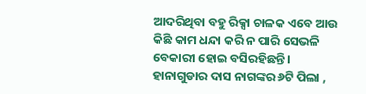ଆଦରିଥିବା ବହୁ ରିକ୍ସା ଚାଳକ ଏବେ ଆଉ କିଛି କାମ ଧନ୍ଦା କରି ନ ପାରି ସେଭଳି ବେକାରୀ ହୋଇ ବସିରହିଛନ୍ତି। ହାନାଗୁଡାର ଦାସ ନାଗଙ୍କର ୬ଟି ପିଲା ,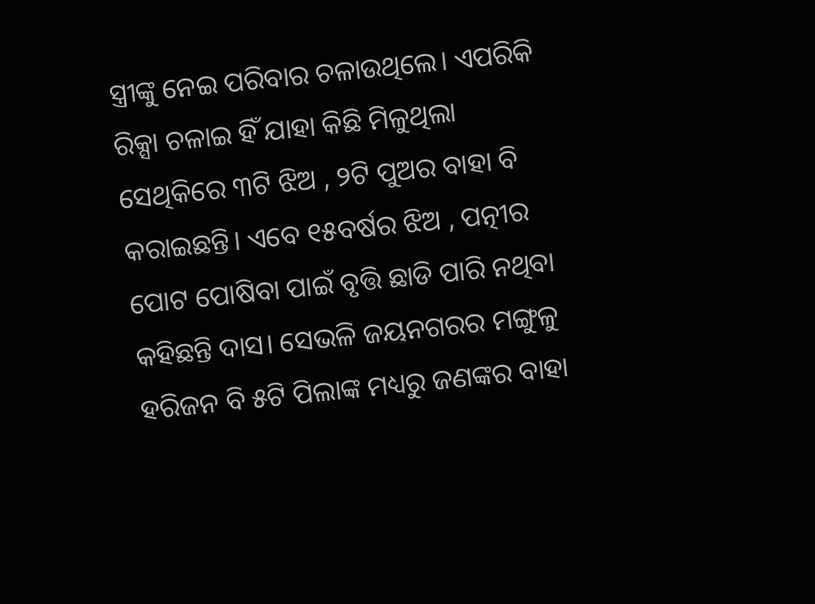ସ୍ତ୍ରୀଙ୍କୁ ନେଇ ପରିବାର ଚଳାଉଥିଲେ। ଏପରିକି ରିକ୍ସା ଚଳାଇ ହିଁ ଯାହା କିଛି ମିଳୁଥିଲା ସେଥିକିରେ ୩ଟି ଝିଅ , ୨ଟି ପୁଅର ବାହା ବି କରାଇଛନ୍ତି। ଏବେ ୧୫ବର୍ଷର ଝିଅ , ପତ୍ନୀର ପୋଟ ପୋଷିବା ପାଇଁ ବୃତ୍ତି ଛାଡି ପାରି ନଥିବା କହିଛନ୍ତି ଦାସ। ସେଭଳି ଜୟନଗରର ମଙ୍ଗୁଳୁ ହରିଜନ ବି ୫ଟି ପିଲାଙ୍କ ମଧ୍ୟରୁ ଜଣଙ୍କର ବାହା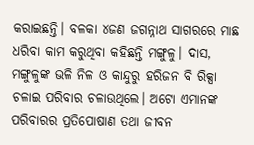କରାଇଛନ୍ତି। ବଳକା ୪ଜଣ ଜଗନ୍ନାଥ ସାଗରରେ ମାଛ ଧରିବା କାମ କରୁଥିବା କହିଛନ୍ତି ମଙ୍ଗୁଳୁ। ଦାସ, ମଙ୍ଗୁଳୁଙ୍କ ଭଳି ନିଳ ଓ କାନ୍ଦୁରୁ ହରିଜନ ବି ରିକ୍ସା ଚଳାଇ ପରିବାର ଚଳାଉଥିଲେ। ଅଟୋ ଏମାନଙ୍କ ପରିବାରର ପ୍ରତିପୋଷାଣ ତଥା ଜୀବନ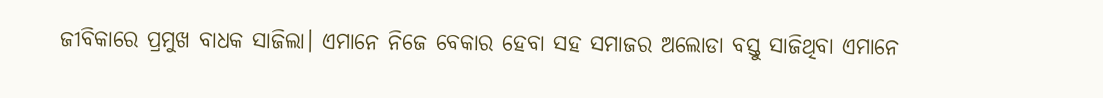ଜୀବିକାରେ ପ୍ରମୁଖ ବାଧକ ସାଜିଲା। ଏମାନେ ନିଜେ ବେକାର ହେବା ସହ ସମାଜର ଅଲୋଡା ବସ୍ତୁ ସାଜିଥିବା ଏମାନେ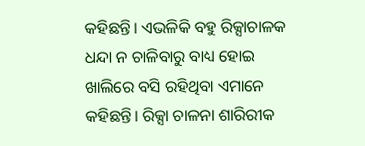କହିଛନ୍ତି। ଏଭଳିକି ବହୁ ରିକ୍ସାଚାଳକ ଧନ୍ଦା ନ ଚାଳିବାରୁ ବାଧ୍ୟ ହୋଇ ଖାଲିରେ ବସି ରହିଥିବା ଏମାନେ କହିଛନ୍ତି। ରିକ୍ସା ଚାଳନା ଶାରିରୀକ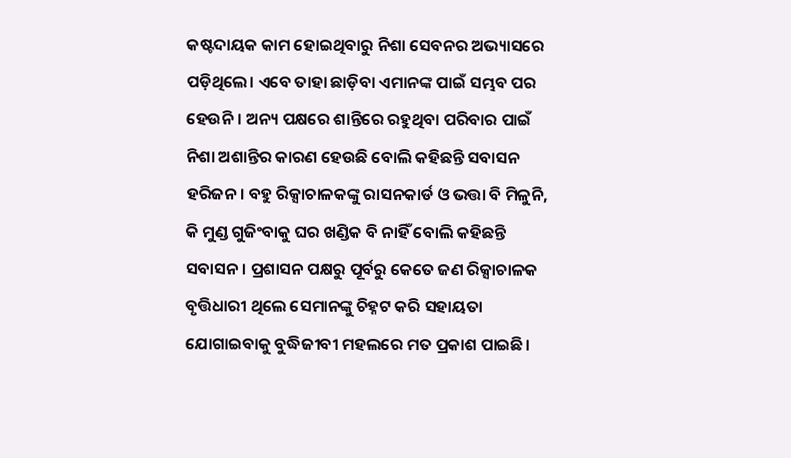କଷ୍ଟଦାୟକ କାମ ହୋଇଥିବାରୁ ନିଶା ସେବନର ଅଭ୍ୟାସରେ ପଡ଼ିଥିଲେ। ଏବେ ତାହା ଛାଡ଼ିବା ଏମାନଙ୍କ ପାଇଁ ସମ୍ଭବ ପର ହେଉନି। ଅନ୍ୟ ପକ୍ଷରେ ଶାନ୍ତିରେ ରହୁଥିବା ପରିବାର ପାଇଁ ନିଶା ଅଶାନ୍ତିର କାରଣ ହେଉଛି ବୋଲି କହିଛନ୍ତି ସବାସନ ହରିଜନ। ବହୁ ରିକ୍ସାଚାଳକଙ୍କୁ ରାସନକାର୍ଡ ଓ ଭତ୍ତା ବି ମିଳୁନି, କି ମୁଣ୍ଡ ଗୁଜିଂବାକୁ ଘର ଖଣ୍ଡିକ ବି ନାହିଁ ବୋଲି କହିଛନ୍ତି ସବାସନ। ପ୍ରଶାସନ ପକ୍ଷରୁ ପୂର୍ବରୁ କେତେ ଜଣ ରିକ୍ସାଚାଳକ ବୃତ୍ତିଧାରୀ ଥିଲେ ସେମାନଙ୍କୁ ଚିହ୍ନଟ କରି ସହାୟତା ଯୋଗାଇବାକୁ ବୁଦ୍ଧିଜୀବୀ ମହଲରେ ମତ ପ୍ରକାଶ ପାଇଛି।